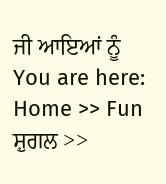ਜੀ ਆਇਆਂ ਨੂੰ
You are here: Home >> Fun ਸ਼ੁਗਲ >>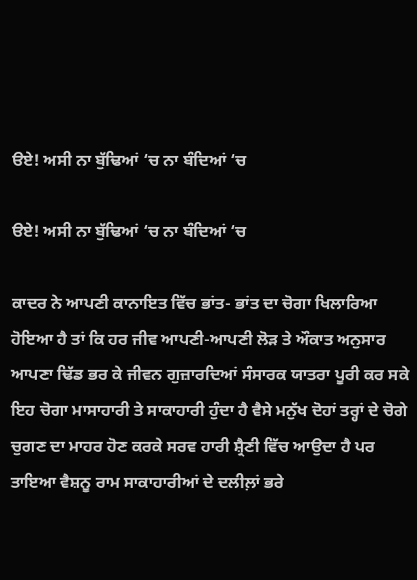ੳਏ! ਅਸੀ ਨਾ ਬੁੱਢਿਆਂ ‘ਚ ਨਾ ਬੰਦਿਆਂ ‘ਚ

ੳਏ! ਅਸੀ ਨਾ ਬੁੱਢਿਆਂ ‘ਚ ਨਾ ਬੰਦਿਆਂ ‘ਚ

ਕਾਦਰ ਨੇ ਆਪਣੀ ਕਾਨਾਇਤ ਵਿੱਚ ਭਾਂਤ- ਭਾਂਤ ਦਾ ਚੋਗਾ ਖਿਲਾਰਿਆ ਹੋਇਆ ਹੈ ਤਾਂ ਕਿ ਹਰ ਜੀਵ ਆਪਣੀ-ਆਪਣੀ ਲੋੜ ਤੇ ਔਕਾਤ ਅਨੁਸਾਰ ਆਪਣਾ ਢਿੱਡ ਭਰ ਕੇ ਜੀਵਨ ਗੁਜ਼ਾਰਦਿਆਂ ਸੰਸਾਰਕ ਯਾਤਰਾ ਪੂਰੀ ਕਰ ਸਕੇ ਇਹ ਚੋਗਾ ਮਾਸਾਹਾਰੀ ਤੇ ਸਾਕਾਹਾਰੀ ਹੁੰਦਾ ਹੈ ਵੈਸੇ ਮਨੁੱਖ ਦੋਹਾਂ ਤਰ੍ਹਾਂ ਦੇ ਚੋਗੇ ਚੁਗਣ ਦਾ ਮਾਹਰ ਹੋਣ ਕਰਕੇ ਸਰਵ ਹਾਰੀ ਸ਼੍ਰੈਣੀ ਵਿੱਚ ਆਉਦਾ ਹੈ ਪਰ ਤਾਇਆ ਵੈਸ਼ਨੂ ਰਾਮ ਸਾਕਾਹਾਰੀਆਂ ਦੇ ਦਲੀਲ਼ਾਂ ਭਰੇ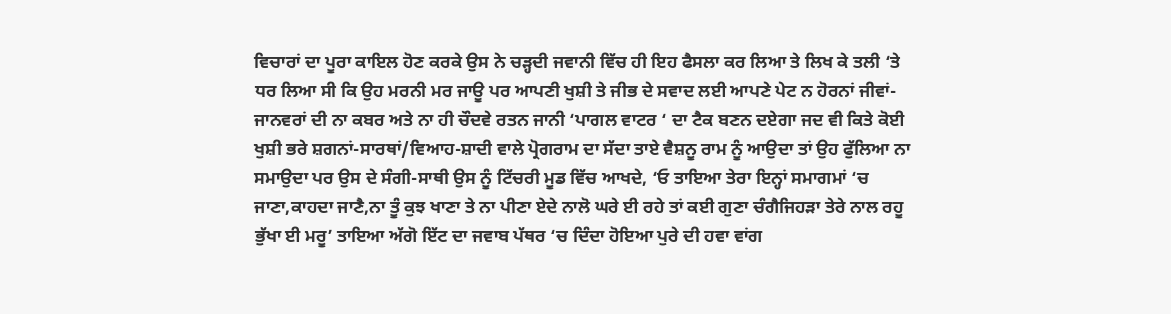ਵਿਚਾਰਾਂ ਦਾ ਪੂਰਾ ਕਾਇਲ ਹੋਣ ਕਰਕੇ ਉਸ ਨੇ ਚੜ੍ਹਦੀ ਜਵਾਨੀ ਵਿੱਚ ਹੀ ਇਹ ਫੈਸਲਾ ਕਰ ਲਿਆ ਤੇ ਲਿਖ ਕੇ ਤਲੀ ‘ਤੇ ਧਰ ਲਿਆ ਸੀ ਕਿ ਉਹ ਮਰਨੀ ਮਰ ਜਾਊ ਪਰ ਆਪਣੀ ਖੁਸ਼ੀ ਤੇ ਜੀਭ ਦੇ ਸਵਾਦ ਲਈ ਆਪਣੇ ਪੇਟ ਨ ਹੋਰਨਾਂ ਜੀਵਾਂ-ਜਾਨਵਰਾਂ ਦੀ ਨਾ ਕਬਰ ਅਤੇ ਨਾ ਹੀ ਚੌਦਵੇ ਰਤਨ ਜਾਨੀ ‘ਪਾਗਲ ਵਾਟਰ ‘ ਦਾ ਟੈਕ ਬਣਨ ਦਏਗਾ ਜਦ ਵੀ ਕਿਤੇ ਕੋਈ ਖੁਸ਼ੀ ਭਰੇ ਸ਼ਗਨਾਂ-ਸਾਰਥਾਂ/ਵਿਆਹ-ਸ਼ਾਦੀ ਵਾਲੇ ਪ੍ਰੋਗਰਾਮ ਦਾ ਸੱਦਾ ਤਾਏ ਵੈਸ਼ਨੂ ਰਾਮ ਨੂੰ ਆਉਦਾ ਤਾਂ ਉਹ ਫੁੱਲਿਆ ਨਾ ਸਮਾਉਦਾ ਪਰ ਉਸ ਦੇ ਸੰਗੀ-ਸਾਥੀ ਉਸ ਨੂੰ ਟਿੱਚਰੀ ਮੂਡ ਵਿੱਚ ਆਖਦੇ, ‘ਓ ਤਾਇਆ ਤੇਰਾ ਇਨ੍ਹਾਂ ਸਮਾਗਮਾਂ ‘ਚ ਜਾਣਾ,ਕਾਹਦਾ ਜਾਣੈ,ਨਾ ਤੂੰ ਕੁਝ ਖਾਣਾ ਤੇ ਨਾ ਪੀਣਾ ਏਦੇ ਨਾਲੋ ਘਰੇ ਈ ਰਹੇ ਤਾਂ ਕਈ ਗੁਣਾ ਚੰਗੈਜਿਹੜਾ ਤੇਰੇ ਨਾਲ ਰਹੂ ਭੁੱਖਾ ਈ ਮਰੂ’ ਤਾਇਆ ਅੱਗੋ ਇੱਟ ਦਾ ਜਵਾਬ ਪੱਥਰ ‘ਚ ਦਿੰਦਾ ਹੋਇਆ ਪੁਰੇ ਦੀ ਹਵਾ ਵਾਂਗ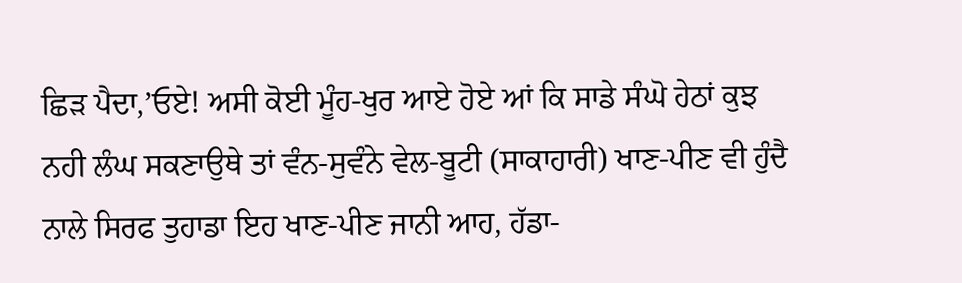ਛਿੜ ਪੈਦਾ,’ਓਏ! ਅਸੀ ਕੋਈ ਮੂੰਹ-ਖੁਰ ਆਏ ਹੋਏ ਆਂ ਕਿ ਸਾਡੇ ਸੰਘੋ ਹੇਠਾਂ ਕੁਝ ਨਹੀ ਲੰਘ ਸਕਣਾਉਥੇ ਤਾਂ ਵੰਨ-ਸੁਵੰਨੇ ਵੇਲ-ਬੂਟੀ (ਸਾਕਾਹਾਰੀ) ਖਾਣ-ਪੀਣ ਵੀ ਹੁੰਦੈ ਨਾਲੇ ਸਿਰਫ ਤੁਹਾਡਾ ਇਹ ਖਾਣ-ਪੀਣ ਜਾਨੀ ਆਹ, ਹੱਡਾ-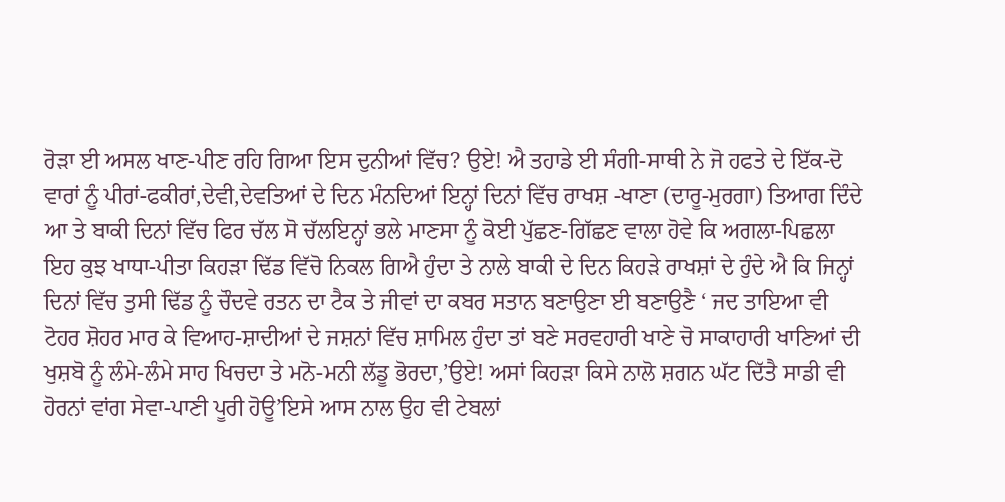ਰੋੜਾ ਈ ਅਸਲ ਖਾਣ-ਪੀਣ ਰਹਿ ਗਿਆ ਇਸ ਦੁਨੀਆਂ ਵਿੱਚ? ਉਏ! ਐ ਤਹਾਡੇ ਈ ਸੰਗੀ-ਸਾਥੀ ਨੇ ਜੋ ਹਫਤੇ ਦੇ ਇੱਕ-ਦੋ ਵਾਰਾਂ ਨੂੰ ਪੀਰਾਂ-ਫਕੀਰਾਂ,ਦੇਵੀ,ਦੇਵਤਿਆਂ ਦੇ ਦਿਨ ਮੰਨਦਿਆਂ ਇਨ੍ਹਾਂ ਦਿਨਾਂ ਵਿੱਚ ਰਾਖਸ਼ -ਖਾਣਾ (ਦਾਰੂ-ਮੁਰਗਾ) ਤਿਆਗ ਦਿੰਦੇ ਆ ਤੇ ਬਾਕੀ ਦਿਨਾਂ ਵਿੱਚ ਫਿਰ ਚੱਲ ਸੋ ਚੱਲਇਨ੍ਹਾਂ ਭਲੇ ਮਾਣਸਾ ਨੂੰ ਕੋਈ ਪੁੱਛਣ-ਗਿੱਛਣ ਵਾਲਾ ਹੋਵੇ ਕਿ ਅਗਲਾ-ਪਿਛਲਾ ਇਹ ਕੁਝ ਖਾਧਾ-ਪੀਤਾ ਕਿਹੜਾ ਢਿੱਡ ਵਿੱਚੋ ਨਿਕਲ ਗਿਐ ਹੁੰਦਾ ਤੇ ਨਾਲੇ ਬਾਕੀ ਦੇ ਦਿਨ ਕਿਹੜੇ ਰਾਖਸ਼ਾਂ ਦੇ ਹੁੰਦੇ ਐ ਕਿ ਜਿਨ੍ਹਾਂ ਦਿਨਾਂ ਵਿੱਚ ਤੁਸੀ ਢਿੱਡ ਨੂੰ ਚੌਦਵੇ ਰਤਨ ਦਾ ਟੈਕ ਤੇ ਜੀਵਾਂ ਦਾ ਕਬਰ ਸਤਾਨ ਬਣਾਉਣਾ ਈ ਬਣਾਉਣੈ ‘ ਜਦ ਤਾਇਆ ਵੀ ਟੋਹਰ ਸ਼ੋਹਰ ਮਾਰ ਕੇ ਵਿਆਹ-ਸ਼ਾਦੀਆਂ ਦੇ ਜਸ਼ਨਾਂ ਵਿੱਚ ਸ਼ਾਮਿਲ ਹੁੰਦਾ ਤਾਂ ਬਣੇ ਸਰਵਹਾਰੀ ਖਾਣੇ ਚੋ ਸਾਕਾਹਾਰੀ ਖਾਣਿਆਂ ਦੀ ਖੁਸ਼ਬੋ ਨੂੰ ਲੰਮੇ-ਲੰਮੇ ਸਾਹ ਖਿਚਦਾ ਤੇ ਮਨੋ-ਮਨੀ ਲੱਡੂ ਭੋਰਦਾ,’ਉਏ! ਅਸਾਂ ਕਿਹੜਾ ਕਿਸੇ ਨਾਲੋ ਸ਼ਗਨ ਘੱਟ ਦਿੱਤੈ ਸਾਡੀ ਵੀ ਹੋਰਨਾਂ ਵਾਂਗ ਸੇਵਾ-ਪਾਣੀ ਪੂਰੀ ਹੋਊ’ਇਸੇ ਆਸ ਨਾਲ ਉਹ ਵੀ ਟੇਬਲਾਂ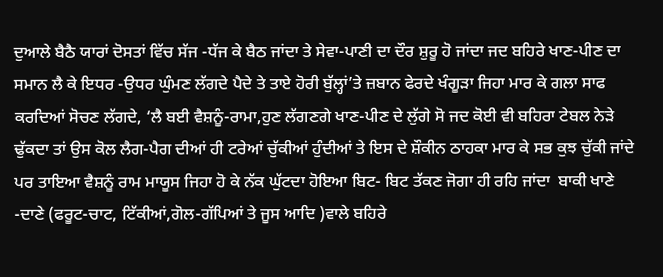ਦੁਆਲੇ ਬੈਠੈ ਯਾਰਾਂ ਦੋਸਤਾਂ ਵਿੱਚ ਸੱਜ -ਧੱਜ ਕੇ ਬੈਠ ਜਾਂਦਾ ਤੇ ਸੇਵਾ-ਪਾਣੀ ਦਾ ਦੌਰ ਸ਼ੁਰੂ ਹੋ ਜਾਂਦਾ ਜਦ ਬਹਿਰੇ ਖਾਣ-ਪੀਣ ਦਾ ਸਮਾਨ ਲੈ ਕੇ ਇਧਰ -ਉਧਰ ਘੁੰਮਣ ਲੱਗਦੇ ਪੈਦੇ ਤੇ ਤਾਏ ਹੋਰੀ ਬੁੱਲ੍ਹਾਂ’ਤੇ ਜ਼ਬਾਨ ਫੇਰਦੇ ਖੰਗੂੜਾ ਜਿਹਾ ਮਾਰ ਕੇ ਗਲਾ ਸਾਫ ਕਰਦਿਆਂ ਸੋਚਣ ਲੱਗਦੇ, ‘ਲੈ ਬਈ ਵੈਸ਼ਨੂੰ-ਰਾਮਾ,ਹੁਣ ਲੱਗਣਗੇ ਖਾਣ-ਪੀਣ ਦੇ ਲੁੱਗੇ ਸੋ ਜਦ ਕੋਈ ਵੀ ਬਹਿਰਾ ਟੇਬਲ ਨੇੜੇ ਢੁੱਕਦਾ ਤਾਂ ਉਸ ਕੋਲ ਲੈਗ-ਪੈਗ ਦੀਆਂ ਹੀ ਟਰੇਆਂ ਚੁੱਕੀਆਂ ਹੁੰਦੀਆਂ ਤੇ ਇਸ ਦੇ ਸ਼ੌਕੀਨ ਠਾਹਕਾ ਮਾਰ ਕੇ ਸਭ ਕੁਝ ਚੁੱਕੀ ਜਾਂਦੇ ਪਰ ਤਾਇਆ ਵੈਸ਼ਨੂੰ ਰਾਮ ਮਾਯੂਸ ਜਿਹਾ ਹੋ ਕੇ ਨੱਕ ਘੁੱਟਦਾ ਹੋਇਆ ਬਿਟ- ਬਿਟ ਤੱਕਣ ਜੋਗਾ ਹੀ ਰਹਿ ਜਾਂਦਾ  ਬਾਕੀ ਖਾਣੇ -ਦਾਣੇ (ਫਰੂਟ-ਚਾਟ, ਟਿੱਕੀਆਂ,ਗੋਲ-ਗੱਪਿਆਂ ਤੇ ਜੂਸ ਆਦਿ )ਵਾਲੇ ਬਹਿਰੇ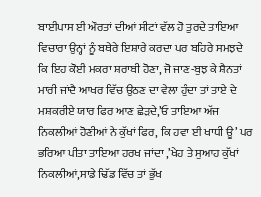ਬਾਈਪਾਸ ਈ ਔਰਤਾਂ ਦੀਆਂ ਸੀਟਾਂ ਵੱਲ ਹੋ ਤੁਰਦੇ ਤਾਇਆ ਵਿਚਾਰਾ ਉਨ੍ਹਾਂ ਨੂੰ ਬਥੇਰੇ ਇਸ਼ਾਰੇ ਕਰਦਾ ਪਰ ਬਹਿਰੇ ਸਮਝਦੇ ਕਿ ਇਹ ਕੋਈ ਮਕਰਾ ਸ਼ਰਾਬੀ ਹੋਣਾ, ਜੋ ਜਾਣ-ਬੁਝ ਕੇ ਸ਼ੈਨਤਾਂ ਮਾਰੀ ਜਾਂਦੈ ਆਖਰ ਵਿੱਚ ਉਠਣ ਦਾ ਵੇਲਾ ਹੁੰਦਾ ਤਾਂ ਤਾਏ ਦੇ ਮਸ਼ਕਰੀਏ ਯਾਰ ਫਿਰ ਆਣ ਛੇੜਦੇ,’ਓ ਤਾਇਆ ਅੱਜ ਨਿਕਲੀਆਂ ਹੋਣੀਆਂ ਨੇ ਕੁੱਖਾਂ ਫਿਰ, ਕਿ ਹਵਾ ਈ ਖਾਧੀ ਊ’ ਪਰ ਭਰਿਆ ਪੀਤਾ ਤਾਇਆ ਹਰਖ ਜਾਂਦਾ ,’ਖੇਹ ਤੇ ਸੁਆਹ ਕੁੱਖਾਂ ਨਿਕਲੀਆਂ,ਸਾਡੇ ਢਿੱਡ ਵਿੱਚ ਤਾਂ ਭੁੱਖ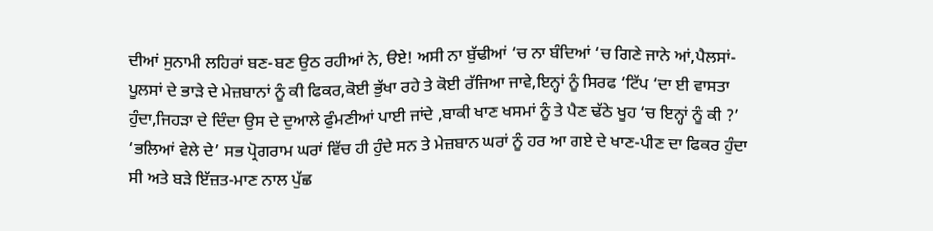ਦੀਆਂ ਸੁਨਾਮੀ ਲਹਿਰਾਂ ਬਣ-ਬਣ ਉਠ ਰਹੀਆਂ ਨੇ, ੳਏ! ਅਸੀ ਨਾ ਬੁੱਢੀਆਂ ‘ਚ ਨਾ ਬੰਦਿਆਂ ‘ਚ ਗਿਣੇ ਜਾਨੇ ਆਂ,ਪੈਲਸਾਂ-ਪੂਲਸਾਂ ਦੇ ਭਾੜੇ ਦੇ ਮੇਜ਼ਬਾਨਾਂ ਨੂੰ ਕੀ ਫਿਕਰ,ਕੋਈ ਭੁੱਖਾ ਰਹੇ ਤੇ ਕੋਈ ਰੱਜਿਆ ਜਾਵੇ,ਇਨ੍ਹਾਂ ਨੂੰ ਸਿਰਫ ‘ਟਿੱਪ ‘ਦਾ ਈ ਵਾਸਤਾ ਹੁੰਦਾ,ਜਿਹੜਾ ਦੇ ਦਿੰਦਾ ਉਸ ਦੇ ਦੁਆਲੇ ਫੁੰਮਣੀਆਂ ਪਾਈ ਜਾਂਦੇ ,ਬਾਕੀ ਖਾਣ ਖਸਮਾਂ ਨੂੰ ਤੇ ਪੈਣ ਢੱਠੇ ਖੂਹ ‘ਚ ਇਨ੍ਹਾਂ ਨੂੰ ਕੀ ?’ ‘ਭਲਿਆਂ ਵੇਲੇ ਦੇ’ ਸਭ ਪ੍ਰੋਗਰਾਮ ਘਰਾਂ ਵਿੱਚ ਹੀ ਹੁੰਦੇ ਸਨ ਤੇ ਮੇਜ਼ਬਾਨ ਘਰਾਂ ਨੂੰ ਹਰ ਆ ਗਏ ਦੇ ਖਾਣ-ਪੀਣ ਦਾ ਫਿਕਰ ਹੁੰਦਾ ਸੀ ਅਤੇ ਬੜੇ ਇੱਜ਼ਤ-ਮਾਣ ਨਾਲ ਪੁੱਛ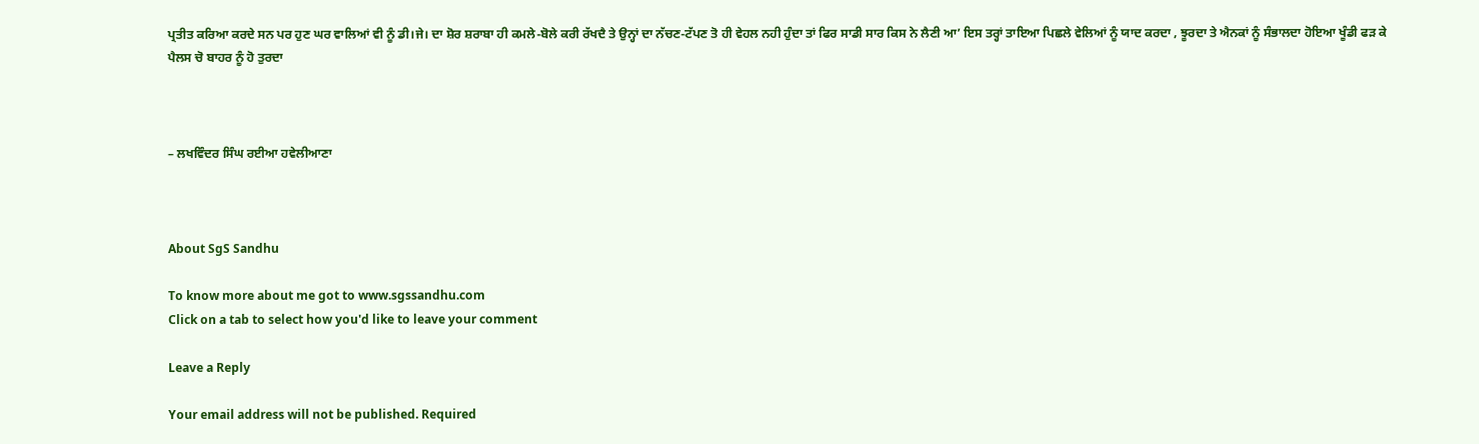ਪ੍ਰਤੀਤ ਕਰਿਆ ਕਰਦੇ ਸਨ ਪਰ ਹੁਣ ਘਰ ਵਾਲਿਆਂ ਵੀ ਨੂੰ ਡੀ।ਜੇ। ਦਾ ਸ਼ੋਰ ਸ਼ਰਾਬਾ ਹੀ ਕਮਲੇ-ਬੋਲੇ ਕਰੀ ਰੱਖਦੈ ਤੇ ਉਨ੍ਹਾਂ ਦਾ ਨੱਚਣ-ਟੱਪਣ ਤੋ ਹੀ ਵੇਹਲ ਨਹੀ ਹੁੰਦਾ ਤਾਂ ਫਿਰ ਸਾਡੀ ਸਾਰ ਕਿਸ ਨੇ ਲੈਣੀ ਆ’ ਇਸ ਤਰ੍ਹਾਂ ਤਾਇਆ ਪਿਛਲੇ ਵੇਲਿਆਂ ਨੂੰ ਯਾਦ ਕਰਦਾ , ਝੂਰਦਾ ਤੇ ਐਨਕਾਂ ਨੂੰ ਸੰਭਾਲਦਾ ਹੋਇਆ ਖੂੰਡੀ ਫੜ ਕੇ ਪੈਲਸ ਚੋ ਬਾਹਰ ਨੂੰ ਹੋ ਤੁਰਦਾ



– ਲਖਵਿੰਦਰ ਸਿੰਘ ਰਈਆ ਹਵੇਲੀਆਣਾ



About SgS Sandhu

To know more about me got to www.sgssandhu.com
Click on a tab to select how you'd like to leave your comment

Leave a Reply

Your email address will not be published. Required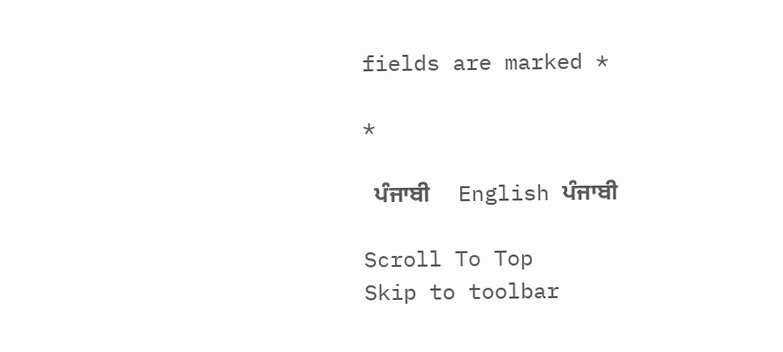fields are marked *

*

  ਪੰਜਾਬੀ     English ਪੰਜਾਬੀ

Scroll To Top
Skip to toolbar